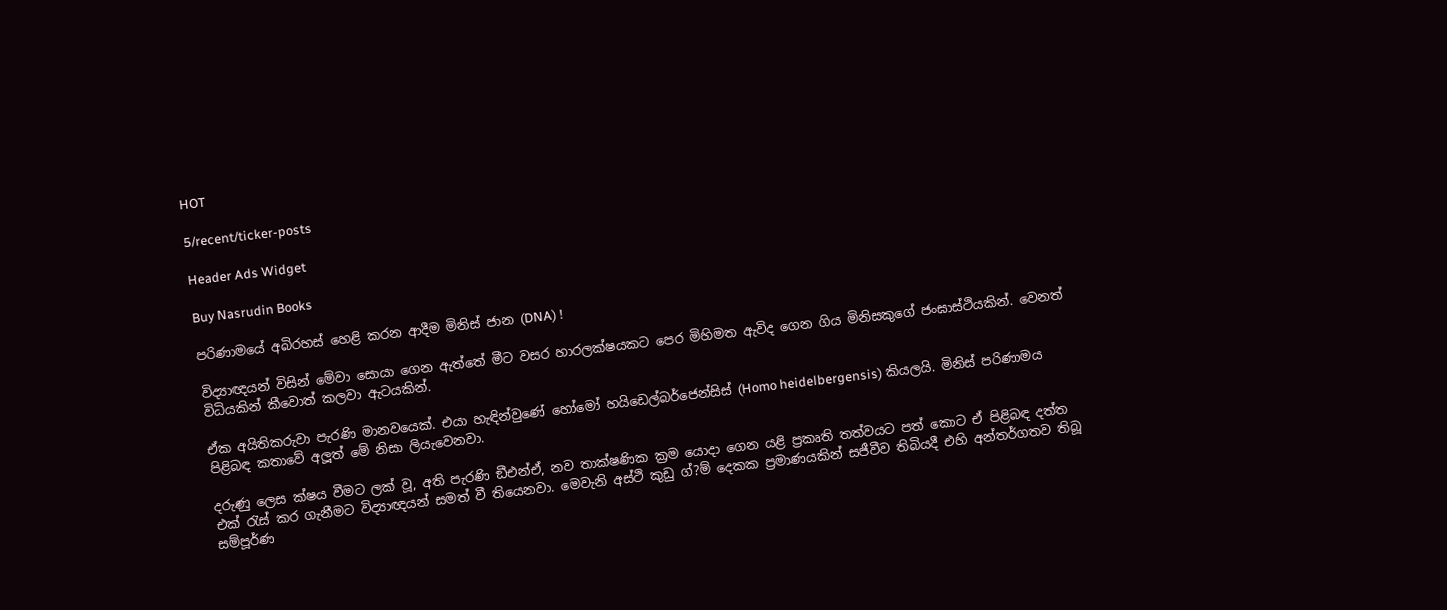HOT

5/recent/ticker-posts

Header Ads Widget

Buy Nasrudin Books

පරිණාමයේ අබිරහස් හෙළි කරන ආදීම මිනිස් ජාන (DNA) !

විද්‍යාඥයන් විසින් මේවා සොයා ගෙන ඇත්තේ මීට වසර හාරලක්ෂයකට පෙර මිහිමත ඇවිද ගෙන ගිය මිනිසකුගේ ජංඝාස්ථියකින්. වෙනත් විධියකින් කීවොත් කලවා ඇටයකින්.

ඒක අයිතිකරුවා පැරණි මානවයෙක්. එයා හැඳින්වුණේ හෝමෝ හයිඩෙල්බර්ජෙන්සිස් (Homo heidelbergensis) කියලයි. මිනිස් පරිණාමය පිළිබඳ කතාවේ අලූත් මේ නිසා ලියැවෙනවා.

දරුණු ලෙස ක්ෂය වීමට ලක් වූ, අති පැරණි ඞීඑන්ඒ, නව තාක්ෂණික ක්‍රම යොදා ගෙන යළි ප්‍රකෘති තත්වයට පත් කොට ඒ පිළිබඳ දත්ත එක් රැස් කර ගැනීමට විද්‍යාඥයන් සමත් වී තියෙනවා. මෙවැනි අස්ථි කුඩු ග්?ම් දෙකක ප්‍රමාණයකින් සජීවීව තිබියදී එහි අන්තර්ගතව තිබූ සම්පූර්ණ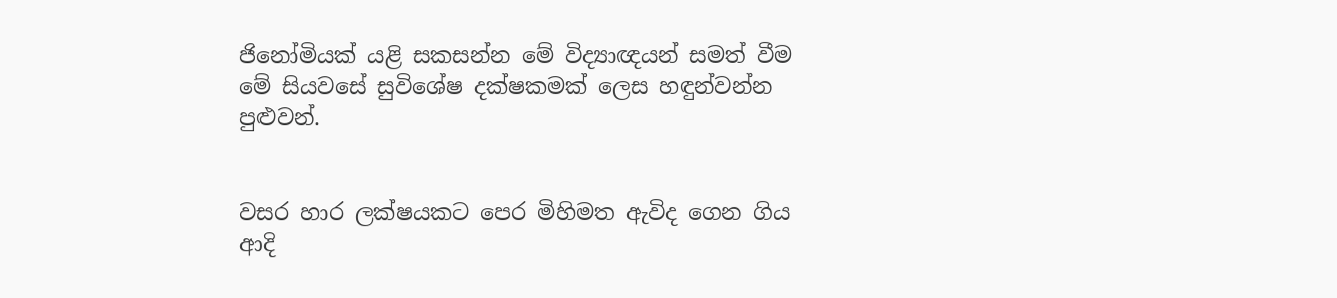ජිනෝමියක් යළි සකසන්න මේ විද්‍යාඥයන් සමත් වීම මේ සියවසේ සුවිශේෂ දක්ෂකමක් ලෙස හඳුන්වන්න පුළුවන්.


වසර හාර ලක්ෂයකට පෙර මිහිමත ඇවිද ගෙන ගිය ආදි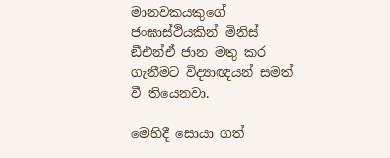මානවකයකුගේ ජංඝාස්ථියකින් මිනිස් ඞීඑන්ඒ ජාන මතු කර ගැනීමට විද්‍යාඥයන් සමත් වී තියෙනවා.

මෙහිදී සොයා ගත්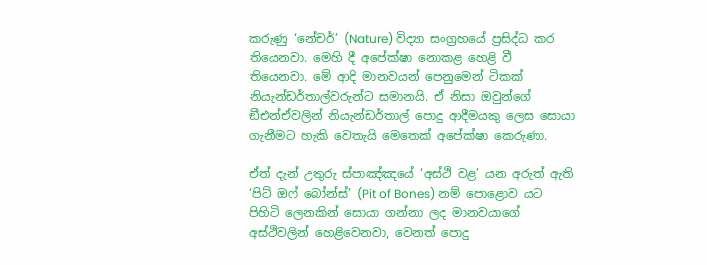කරුණු ‘නේචර්’ (Nature) විද්‍යා සංග්‍රහයේ ප්‍රසිද්ධ කර තියෙනවා. මෙහි දී අපේක්ෂා නොකළ හෙළි වී තියෙනවා. මේ ආදි මානවයන් පෙනුමෙන් ටිකක් නියැන්ඩර්තාල්වරුන්ට සමානයි. ඒ නිසා ඔවුන්ගේ ඞීඑන්ඒවලින් නියැන්ඩර්තාල් පොදු ආදීමයකු ලෙස සොයා ගැනීමට හැකි වෙතැයි මෙතෙක් අපේක්ෂා කෙරුණා.

ඒත් දැන් උතුරු ස්පාඤ්ඤයේ ‘අස්ථි වළ’ යන අරුත් ඇති ‘පිට් ඔෆ් බෝන්ස්’ (Pit of Bones) නම් පොළොව යට පිහිටි ලෙනකින් සොයා ගන්නා ලද මානවයාගේ අස්ථිවලින් හෙළිවෙනවා, වෙනත් පොදු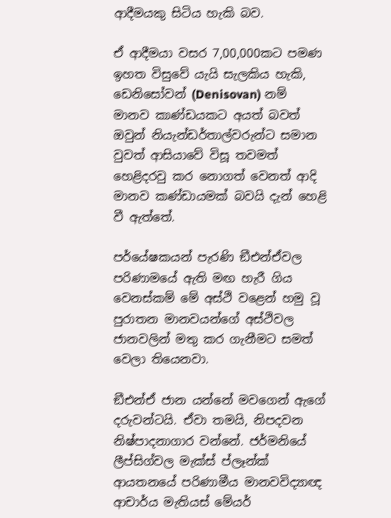ආදීමයකු සිටිය හැකි බව.

ඒ ආදීමයා වසර 7,00,000කට පමණ ඉහත විසුවේ යැයි සැලකිය හැකි, ඩෙනිසෝවන් (Denisovan) නම් මානව කාණ්ඩයකට අයත් බවත් ඔවුන් නියැන්ඩර්තාල්වරුන්ට සමාන වුවත් ආසියාවේ විසූ තවමත් හෙළිදරවු කර නොගත් වෙනත් ආදි මානව කණ්ඩායමක් බවයි දැන් හෙළි වී ඇත්තේ.

පර්යේෂකයන් පැරණි ඞීඑන්ඒවල පරිණාමයේ ඇති මඟ හැරී ගිය වෙනස්කම් මේ අස්ථි වළෙන් හමු වූ පුරාතන මානවයන්ගේ අස්ථිවල ජානවලින් මතු කර ගැනීමට සමත් වෙලා තියෙනවා.

ඞීඑන්ඒ ජාන යන්නේ මවගෙන් ඇගේ දරුවන්ටයි. ඒවා තමයි, නිපදවන නිෂ්පාදනාගාර වන්නේ. ජර්මනියේ ලීප්සිග්වල මැක්ස් ප්ලෑන්ක් ආයතනයේ පරිණාමීය මානවවිද්‍යාඥ ආචාර්ය මැතියස් මේයර්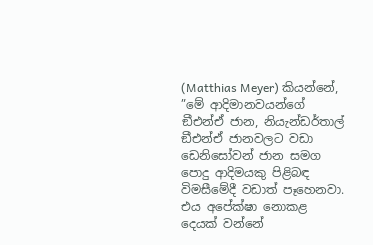(Matthias Meyer) කියන්නේ, ”මේ ආදිමානවයන්ගේ ඞීඑන්ඒ ජාන, නියැන්ඩර්තාල් ඞීඑන්ඒ ජානවලට වඩා ඩෙනිසෝවන් ජාන සමග පොදු ආදිමයකු පිළිබඳ විමසීමේදී වඩාත් පෑහෙනවා. එය අපේක්ෂා නොකළ දෙයක් වන්නේ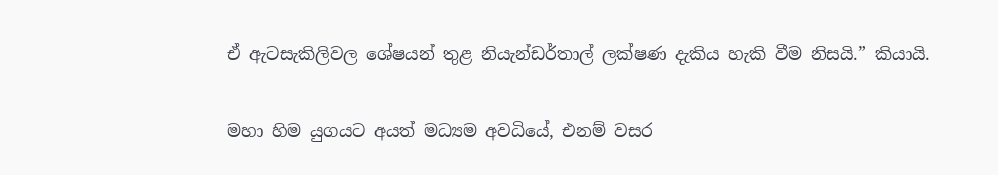ඒ ඇටසැකිලිවල ශේෂයන් තුළ නියැන්ඩර්තාල් ලක්ෂණ දැකිය හැකි වීම නිසයි.” කියායි.


මහා හිම යුගයට අයත් මධ්‍යම අවධියේ, එනම් වසර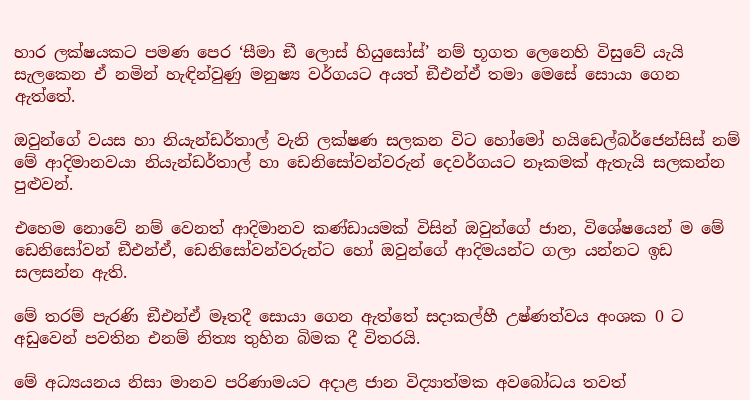හාර ලක්ෂයකට පමණ පෙර ‘සීමා ඞී ලොස් හියුසෝස්’ නම් භූගත ලෙනෙහි විසුවේ යැයි සැලකෙන ඒ නමින් හැඳින්වුණු මනුෂ්‍ය වර්ගයට අයත් ඞීඑන්ඒ තමා මෙසේ සොයා ගෙන ඇත්තේ.

ඔවුන්ගේ වයස හා නියැන්ඩර්තාල් වැනි ලක්ෂණ සලකන විට හෝමෝ හයිඩෙල්බර්ජෙන්සිස් නම් මේ ආදිමානවයා නියැන්ඩර්තාල් හා ඩෙනිසෝවන්වරුන් දෙවර්ගයට නෑකමක් ඇතැයි සලකන්න පුළුවන්.

එහෙම නොවේ නම් වෙනත් ආදිමානව කණ්ඩායමක් විසින් ඔවුන්ගේ ජාන, විශේෂයෙන් ම මේ ඩෙනිසෝවන් ඞීඑන්ඒ, ඩෙනිසෝවන්වරුන්ට හෝ ඔවුන්ගේ ආදිමයන්ට ගලා යන්නට ඉඩ සලසන්න ඇති.

මේ තරම් පැරණි ඞීඑන්ඒ මෑතදී සොයා ගෙන ඇත්තේ සදාකල්හී උෂ්ණත්වය අංශක 0 ට අඩුවෙන් පවතින එනම් නිත්‍ය තුහින බිමක දී විතරයි.

මේ අධ්‍යයනය නිසා මානව පරිණාමයට අදාළ ජාන විද්‍යාත්මක අවබෝධය තවත්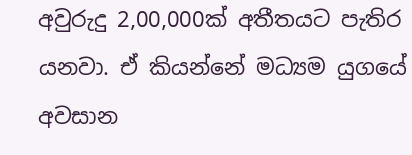අවුරුදු 2,00,000ක් අතීතයට පැතිර යනවා. ඒ කියන්නේ මධ්‍යම යුගයේ අවසාන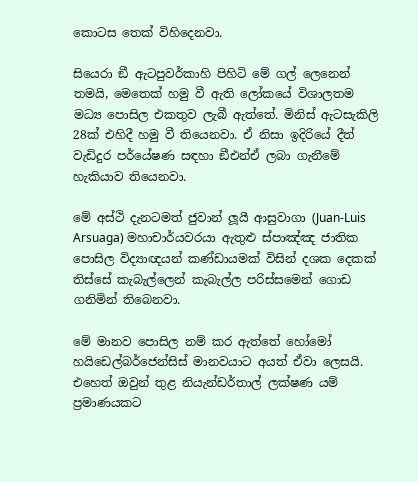කොටස තෙක් විහිදෙනවා.

සියෙරා ඞී ඇටපුවර්කාහි පිහිටි මේ ගල් ලෙනෙන් තමයි, මෙතෙක් හමු වී ඇති ලෝකයේ විශාලතම මධ්‍ය පොසිල එකතුව ලැබී ඇත්තේ. මිනිස් ඇටසැකිලි 28ක් එහිදී හමු වී තියෙනවා. ඒ නිසා ඉදිරියේ දීත් වැඩිදුර පර්යේෂණ සඳහා ඞීඑන්ඒ ලබා ගැනීමේ හැකියාව තියෙනවා.

මේ අස්ථි දැනටමත් ජුවාන් ලූයී ආසුවාගා (Juan-Luis Arsuaga) මහාචාර්යවරයා ඇතුළු ස්පාඤ්ඤ ජාතික පොසිල විද්‍යාඥයන් කණ්ඩායමක් විසින් දශක දෙකක් තිස්සේ කැබැල්ලෙන් කැබැල්ල පරිස්සමෙන් ගොඩ ගනිමින් තිබෙනවා.

මේ මානව පොසිල නම් කර ඇත්තේ හෝමෝ හයිඩෙල්බර්ජෙන්සිස් මානවයාට අයත් ඒවා ලෙසයි. එහෙත් ඔවුන් තුළ නියැන්ඩර්තාල් ලක්ෂණ යම් ප්‍රමාණයකට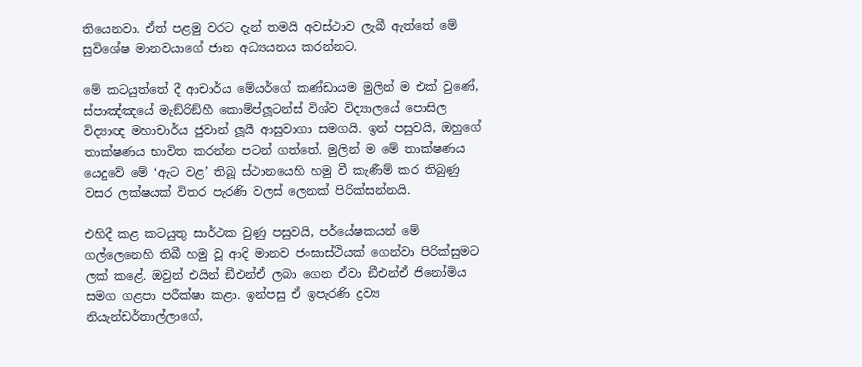තියෙනවා. ඒත් පළමු වරට දැන් තමයි අවස්ථාව ලැබී ඇත්තේ මේ සුවිශේෂ මානවයාගේ ජාන අධ්‍යයනය කරන්නට.

මේ කටයුත්තේ දී ආචාර්ය මේයර්ගේ කණ්ඩායම මුලින් ම එක් වුණේ, ස්පාඤ්ඤයේ මැඞ්රිඞ්හී කොම්ප්ලූටන්ස් විශ්ව විද්‍යාලයේ පොසිල විද්‍යාඥ මහාචාර්ය ජුවාන් ලූයී ආසුවාගා සමගයි. ඉන් පසුවයි, ඔහුගේ තාක්ෂණය භාවිත කරන්න පටන් ගත්තේ. මුලින් ම මේ තාක්ෂණය යෙදුවේ මේ ‘ඇට වළ’ තිබූ ස්ථානයෙහි හමු වී කැණීම් කර තිබුණු වසර ලක්ෂයක් විතර පැරණි වලස් ලෙනක් පිරික්සන්නයි.

එහිදී කළ කටයුතු සාර්ථක වුණු පසුවයි, පර්යේෂකයන් මේ ගල්ලෙනෙහි තිබී හමු වූ ආදි මානව ජංඝාස්ථියක් ගෙන්වා පිරික්සුමට ලක් කළේ. ඔවුන් එයින් ඞීඑන්ඒ ලබා ගෙන ඒවා ඞීඑන්ඒ ජිනෝමිය සමග ගළපා පරීක්ෂා කළා. ඉන්පසු ඒ ඉපැරණි ද්‍රව්‍ය නියැන්ඩර්තාල්ලාගේ,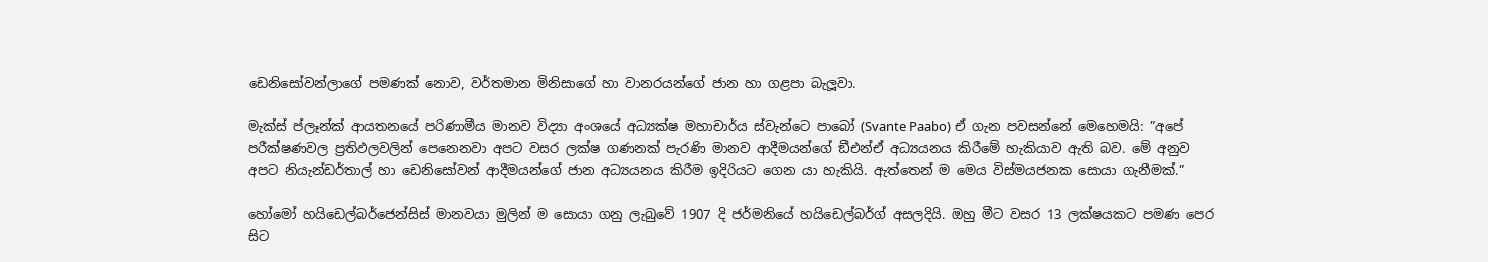ඩෙනිසෝවන්ලාගේ පමණක් නොව, වර්තමාන මිනිසාගේ හා වානරයන්ගේ ජාන හා ගළපා බැලූවා.

මැක්ස් ප්ලෑන්ක් ආයතනයේ පරිණාමීය මානව විද්‍යා අංශයේ අධ්‍යක්ෂ මහාචාර්ය ස්වැන්ටෙ පාබෝ (Svante Paabo) ඒ ගැන පවසන්නේ මෙහෙමයි: ”අපේ පරීක්ෂණවල ප්‍රතිඵලවලින් පෙනෙනවා අපට වසර ලක්ෂ ගණනක් පැරණි මානව ආදීමයන්ගේ ඞීඑන්ඒ අධ්‍යයනය කිරීමේ හැකියාව ඇති බව. මේ අනුව අපට නියැන්ඩර්තාල් හා ඩෙනිසෝවන් ආදීමයන්ගේ ජාන අධ්‍යයනය කිරීම ඉදිරියට ගෙන යා හැකියි. ඇත්තෙන් ම මෙය විස්මයජනක සොයා ගැනීමක්.”

හෝමෝ හයිඩෙල්බර්ජෙන්සිස් මානවයා මුලින් ම සොයා ගනු ලැබුවේ 1907 දි ජර්මනියේ හයිඩෙල්බර්ග් අසලදියි. ඔහු මීට වසර 13 ලක්ෂයකට පමණ පෙර සිට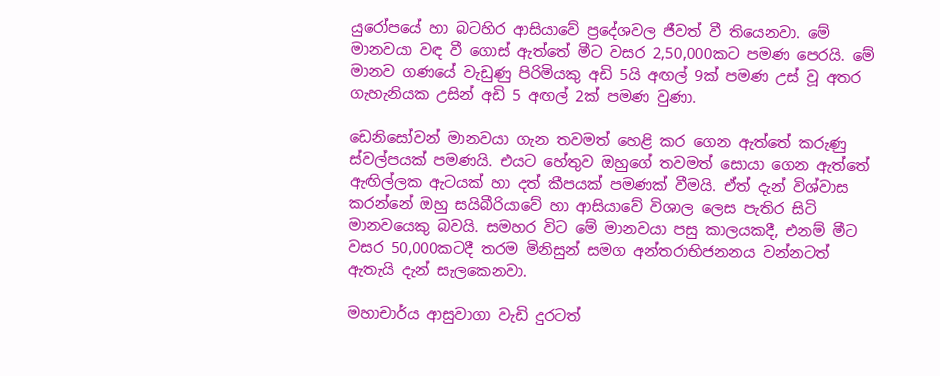යුරෝපයේ හා බටහිර ආසියාවේ ප්‍රදේශවල ජීවත් වී තියෙනවා. මේ මානවයා වඳ වී ගොස් ඇත්තේ මීට වසර 2,50,000කට පමණ පෙරයි. මේ මානව ගණයේ වැඩුණු පිරිමියකු අඩි 5යි අඟල් 9ක් පමණ උස් වූ අතර ගැහැනියක උසින් අඩි 5 අඟල් 2ක් පමණ වුණා.

ඩෙනිසෝවන් මානවයා ගැන තවමත් හෙළි කර ගෙන ඇත්තේ කරුණු ස්වල්පයක් පමණයි. එයට හේතුව ඔහුගේ තවමත් සොයා ගෙන ඇත්තේ ඇඟිල්ලක ඇටයක් හා දත් කීපයක් පමණක් වීමයි. ඒත් දැන් විශ්වාස කරන්නේ ඔහු සයිබීරියාවේ හා ආසියාවේ විශාල ලෙස පැතිර සිටි මානවයෙකු බවයි. සමහර විට මේ මානවයා පසු කාලයකදී, එනම් මීට වසර 50,000කටදී තරම මිනිසුන් සමග අන්තරාභිජනනය වන්නටත් ඇතැයි දැන් සැලකෙනවා.

මහාචාර්ය ආසුවාගා වැඩි දුරටත්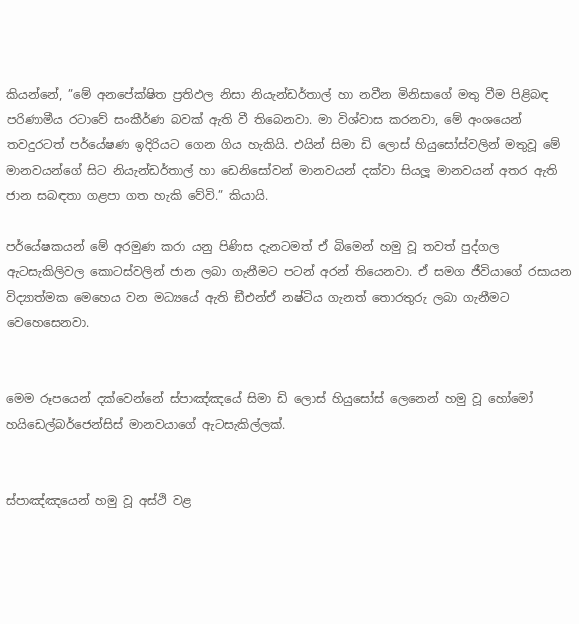කියන්නේ, ”මේ අනපේක්ෂිත ප්‍රතිඵල නිසා නියැන්ඩර්තාල් හා නවීන මිනිසාගේ මතු වීම පිළිබඳ පරිණාමීය රටාවේ සංකීර්ණ බවක් ඇති වී තිබෙනවා. මා විශ්වාස කරනවා, මේ අංශයෙන් තවදුරටත් පර්යේෂණ ඉදිරියට ගෙන ගිය හැකියි. එයින් සිමා ඩි ලොස් හියුසෝස්වලින් මතුවූ මේ මානවයන්ගේ සිට නියැන්ඩර්තාල් හා ඩෙනිසෝවන් මානවයන් දක්වා සියලූ මානවයන් අතර ඇති ජාන සබඳතා ගළපා ගත හැකි වේවි.” කියායි.

පර්යේෂකයන් මේ අරමුණ කරා යනු පිණිස දැනටමත් ඒ බිමෙන් හමු වූ තවත් පුද්ගල ඇටසැකිලිවල කොටස්වලින් ජාන ලබා ගැනීමට පටන් අරන් තියෙනවා. ඒ සමග ජීවියාගේ රසායන විද්‍යාත්මක මෙහෙය වන මධ්‍යයේ ඇති ඞීඑන්ඒ නෂ්ටිය ගැනත් තොරතුරු ලබා ගැනීමට වෙහෙසෙනවා.


මෙම රූපයෙන් දක්වෙන්නේ ස්පාඤ්ඤයේ සිමා ඩි ලොස් හියුසෝස් ලෙනෙන් හමු වූ හෝමෝ හයිඩෙල්බර්ජෙන්සිස් මානවයාගේ ඇටසැකිල්ලක්.


ස්පාඤ්ඤයෙන් හමු වූ අස්ථි වළ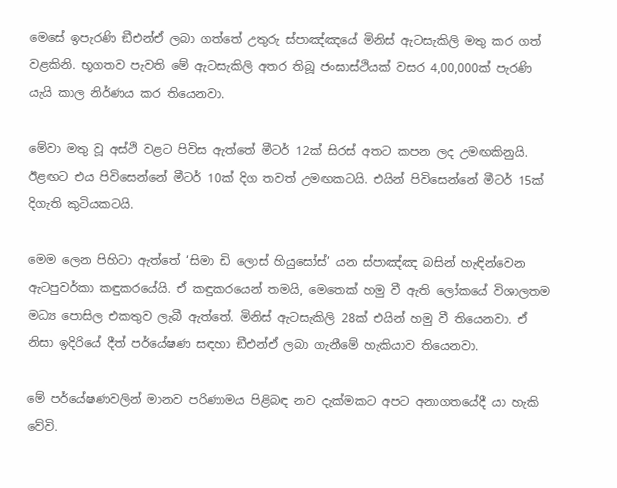මෙසේ ඉපැරණි ඞීඑන්ඒ ලබා ගත්තේ උතුරු ස්පාඤ්ඤයේ මිනිස් ඇටසැකිලි මතු කර ගත් වළකිනි. භූගතව පැවති මේ ඇටසැකිලි අතර තිබූ ජංඝාස්ථියක් වසර 4,00,000ක් පැරණි යැයි කාල නිර්ණය කර තියෙනවා.

මේවා මතු වූ අස්ථි වළට පිවිස ඇත්තේ මීටර් 12ක් සිරස් අතට කපන ලද උමඟකිනුයි. ඊළඟට එය පිවිසෙන්නේ මීටර් 10ක් දිග තවත් උමඟකටයි. එයින් පිවිසෙන්නේ මීටර් 15ක් දිගැති කුටියකටයි.

මෙම ලෙන පිහිටා ඇත්තේ ‘සිමා ඩි ලොස් හියුසෝස්’ යන ස්පාඤ්ඤ බසින් හැඳින්වෙන ඇටපුවර්කා කඳුකරයේයි. ඒ කඳුකරයෙන් තමයි, මෙතෙක් හමු වී ඇති ලෝකයේ විශාලතම මධ්‍ය පොසිල එකතුව ලැබී ඇත්තේ. මිනිස් ඇටසැකිලි 28ක් එයින් හමු වී තියෙනවා. ඒ නිසා ඉදිරියේ දීත් පර්යේෂණ සඳහා ඞීඑන්ඒ ලබා ගැනීමේ හැකියාව තියෙනවා.

මේ පර්යේෂණවලින් මානව පරිණාමය පිළිබඳ නව දැක්මකට අපට අනාගතයේදී යා හැකි වේවි.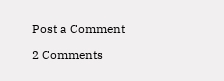Post a Comment

2 Comments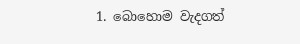1. බොහොම වැදගත්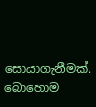සොයාගැනීමක්. බොහොම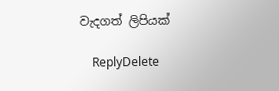වැදගත් ලිපියක්

    ReplyDelete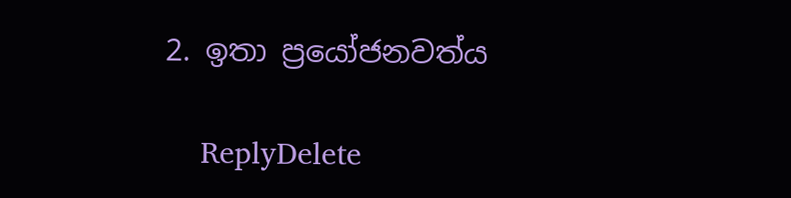2. ඉතා ප්‍රයෝජනවත්ය

    ReplyDelete